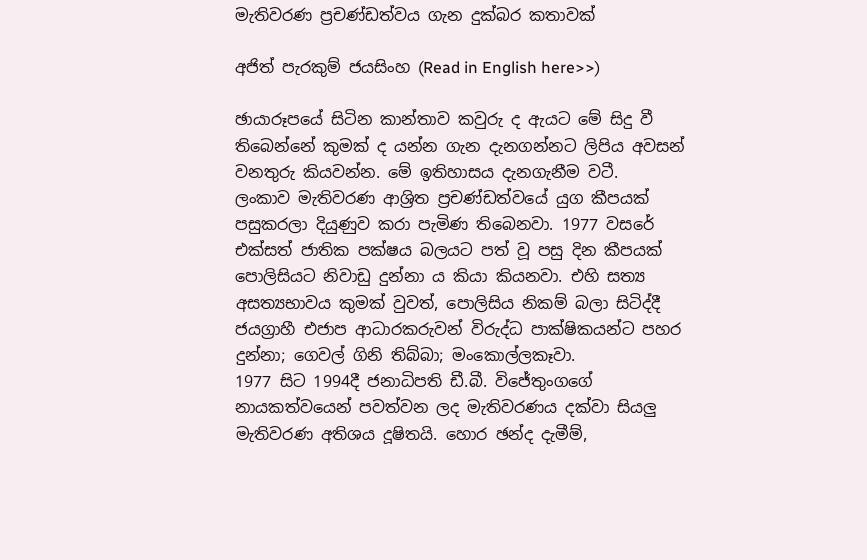මැතිවරණ ප්‍රචණ්ඩත්වය ගැන දුක්බර කතාවක්

අජිත් පැරකුම් ජයසිංහ (Read in English here>>)

ඡායාරූපයේ සිටින කාන්තාව කවුරු ද ඇයට මේ සිදු වී තිබෙන්නේ කුමක් ද යන්න ගැන දැනගන්නට ලිපිය අවසන් වනතුරු කියවන්න. මේ ඉතිහාසය දැනගැනීම වටී.
ලංකාව මැතිවරණ ආශ්‍රිත ප්‍රචණ්ඩත්වයේ යුග කීපයක් පසුකරලා දියුණුව කරා පැමිණ තිබෙනවා. 1977 වසරේ එක්සත් ජාතික පක්ෂය බලයට පත් වූ පසු දින කීපයක් පොලිසියට නිවාඩු දුන්නා ය කියා කියනවා. එහි සත්‍ය අසත්‍යභාවය කුමක් වුවත්, පොලිසිය නිකම් බලා සිටිද්දී ජයග්‍රාහී එජාප ආධාරකරුවන් විරුද්ධ පාක්ෂිකයන්ට පහර දුන්නා; ගෙවල් ගිනි තිබ්බා; මංකොල්ලකෑවා.
1977 සිට 1994දී ජනාධිපති ඩී.බී. විජේතුංගගේ නායකත්වයෙන් පවත්වන ලද මැතිවරණය දක්වා සියලු මැතිවරණ අතිශය දූෂිතයි. හොර ඡන්ද දැමීම්,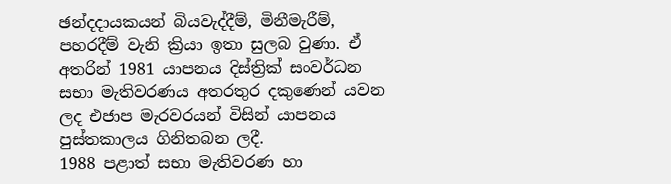ඡන්දදායකයන් බියවැද්දීම්, මිනීමැරීම්, පහරදීම් වැනි ක්‍රියා ඉතා සුලබ වුණා. ඒ අතරින් 1981 යාපනය දිස්ත්‍රික් සංවර්ධන සභා මැතිවරණය අතරතුර දකුණෙන් යවන ලද එජාප මැරවරයන් විසින් යාපනය පුස්තකාලය ගිනිතබන ලදී.
1988 පළාත් සභා මැතිවරණ හා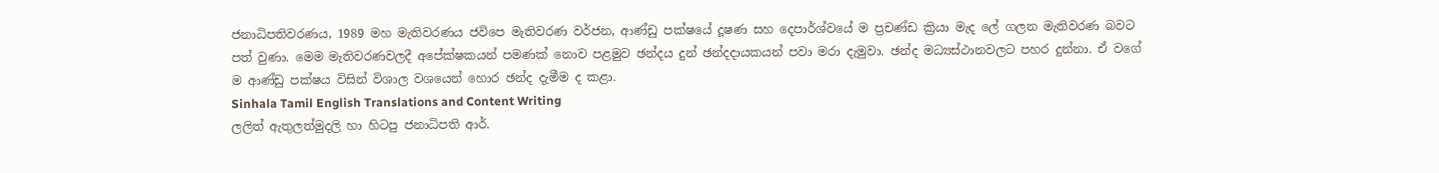ජනාධිපතිවරණය, 1989 මහ මැතිවරණය ජවිපෙ මැතිවරණ වර්ජන, ආණ්ඩු පක්ෂයේ දූෂණ සහ දෙපාර්ශ්වයේ ම ප්‍රචණ්ඩ ක්‍රියා මැද ලේ ගලන මැතිවරණ බවට පත් වුණා. මෙම මැතිවරණවලදී අපේක්ෂකයන් පමණක් නොව පළමුව ඡන්දය දුන් ඡන්දදායකයන් පවා මරා දැමුවා. ඡන්ද මධ්‍යස්ථානවලට පහර දුන්නා. ඒ වගේ ම ආණ්ඩු පක්ෂය විසින් විශාල වශයෙන් හොර ඡන්ද දැමීම ද කළා.
Sinhala Tamil English Translations and Content Writing
ලලිත් ඇතුලත්මුදලි හා හිටපු ජනාධිපති ආර්.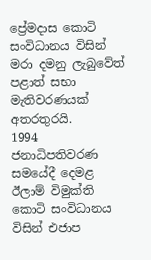ප්‍රේමදාස කොටි සංවිධානය විසින් මරා දමනු ලැබුවේත් පළාත් සභා මැතිවරණයක් අතරතුරයි.
1994 ජනාධිපතිවරණ සමයේදී දෙමළ ඊලාම් විමුක්ති කොටි සංවිධානය විසින් එජාප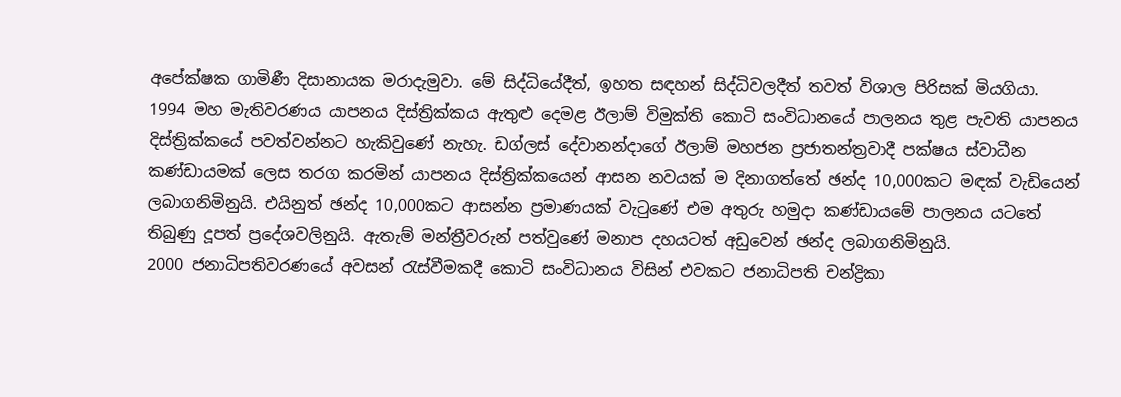අපේක්ෂක ගාමිණී දිසානායක මරාදැමුවා. මේ සිද්ධියේදීත්, ඉහත සඳහන් සිද්ධිවලදීත් තවත් විශාල පිරිසක් මියගියා.
1994 මහ මැතිවරණය යාපනය දිස්ත්‍රික්කය ඇතුළු දෙමළ ඊලාම් විමුක්ති කොටි සංවිධානයේ පාලනය තුළ පැවති යාපනය දිස්ත්‍රික්කයේ පවත්වන්නට හැකිවුණේ නැහැ. ඩග්ලස් දේවානන්දාගේ ඊලාම් මහජන ප්‍රජාතන්ත්‍රවාදී පක්ෂය ස්වාධීන කණ්ඩායමක් ලෙස තරග කරමින් යාපනය දිස්ත්‍රික්කයෙන් ආසන නවයක් ම දිනාගත්තේ ඡන්ද 10,000කට මඳක් වැඩියෙන් ලබාගනිමිනුයි. එයිනුත් ඡන්ද 10,000කට ආසන්න ප්‍රමාණයක් වැටුණේ එම අතුරු හමුදා කණ්ඩායමේ පාලනය යටතේ තිබුණු දූපත් ප්‍රදේශවලිනුයි. ඇතැම් මන්ත්‍රීවරුන් පත්වුණේ මනාප දහයටත් අඩුවෙන් ඡන්ද ලබාගනිමිනුයි.
2000 ජනාධිපතිවරණයේ අවසන් රැස්වීමකදී කොටි සංවිධානය විසින් එවකට ජනාධිපති චන්ද්‍රිකා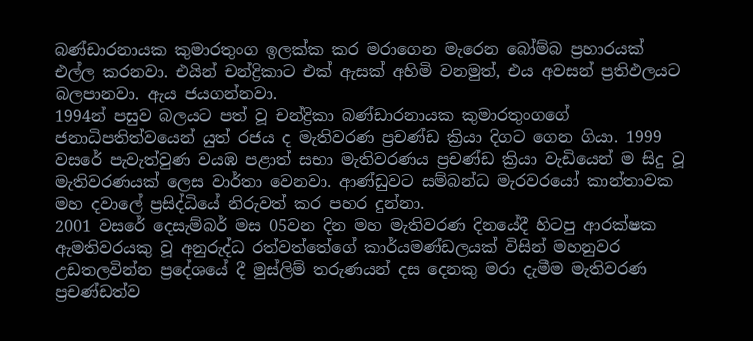බණ්ඩාරනායක කුමාරතුංග ඉලක්ක කර මරාගෙන මැරෙන බෝම්බ ප්‍රහාරයක් එල්ල කරනවා. එයින් චන්ද්‍රිකාට එක් ඇසක් අහිමි වනමුත්, එය අවසන් ප්‍රතිඵලයට බලපානවා. ඇය ජයගන්නවා.
1994න් පසුව බලයට පත් වූ චන්ද්‍රිකා බණ්ඩාරනායක කුමාරතුංගගේ ජනාධිපතිත්වයෙන් යුත් රජය ද මැතිවරණ ප්‍රචණ්ඩ ක්‍රියා දිගට ගෙන ගියා. 1999 වසරේ පැවැත්වුණ වයඹ පළාත් සභා මැතිවරණය ප්‍රචණ්ඩ ක්‍රියා වැඩියෙන් ම සිදු වූ මැතිවරණයක් ලෙස වාර්තා වෙනවා. ආණ්ඩුවට සම්බන්ධ මැරවරයෝ කාන්තාවක මහ දවාලේ ප්‍රසිද්ධියේ නිරුවත් කර පහර දුන්නා.
2001 වසරේ දෙසැම්බර් මස 05වන දින මහ මැතිවරණ දිනයේදී හිටපු ආරක්ෂක ඇමතිවරයකු වූ අනුරුද්ධ රත්වත්තේගේ කාර්යමණ්ඩලයක් විසින් මහනුවර උඩතලවින්න ප්‍රදේශයේ දී මුස්ලිම් තරුණයන් දස දෙනකු මරා දැමීම මැතිවරණ ප්‍රචණ්ඩත්ව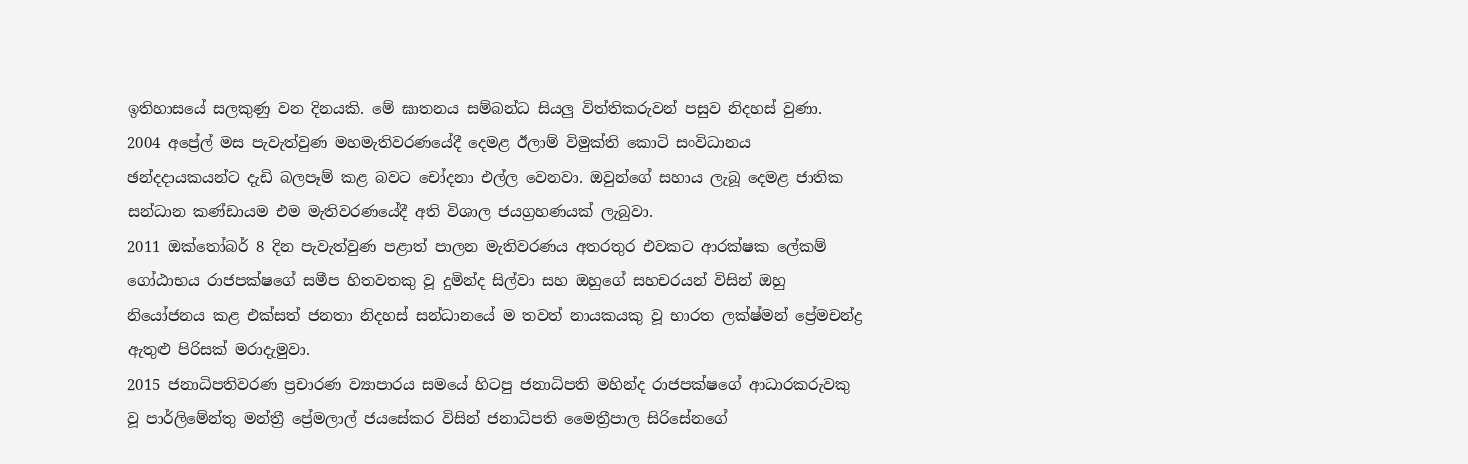ඉතිහාසයේ සලකුණු වන දිනයකි. මේ ඝාතනය සම්බන්ධ සියලු විත්තිකරුවන් පසුව නිදහස් වුණා.
2004 අප්‍රේල් මස පැවැත්වුණ මහමැතිවරණයේදී දෙමළ ඊලාම් විමුක්ති කොටි සංවිධානය ඡන්දදායකයන්ට දැඩි බලපෑම් කළ බවට චෝදනා එල්ල වෙනවා. ඔවුන්ගේ සහාය ලැබූ දෙමළ ජාතික සන්ධාන කණ්ඩායම එම මැතිවරණයේදී අති විශාල ජයග්‍රහණයක් ලැබුවා.
2011 ඔක්තෝබර් 8 දින පැවැත්වුණ පළාත් පාලන මැතිවරණය අතරතුර එවකට ආරක්ෂක ලේකම් ගෝඨාභය රාජපක්ෂගේ සමීප හිතවතකු වූ දුමින්ද සිල්වා සහ ඔහුගේ සහචරයන් විසින් ඔහු නියෝජනය කළ එක්සත් ජනතා නිදහස් සන්ධානයේ ම තවත් නායකයකු වූ භාරත ලක්ෂ්මන් ප්‍රේමචන්ද්‍ර ඇතුළු පිරිසක් මරාදැමුවා.
2015 ජනාධිපතිවරණ ප්‍රචාරණ ව්‍යාපාරය සමයේ හිටපු ජනාධිපති මහින්ද රාජපක්ෂගේ ආධාරකරුවකු වූ පාර්ලිමේන්තු මන්ත්‍රී ප්‍රේමලාල් ජයසේකර විසින් ජනාධිපති මෛත්‍රීපාල සිරිසේනගේ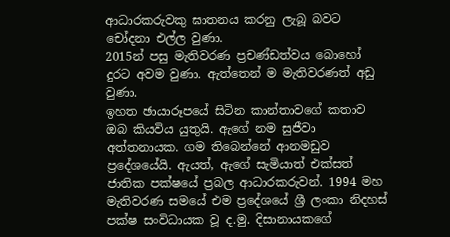ආධාරකරුවකු ඝාතනය කරනු ලැබූ බවට චෝදනා එල්ල වුණා.
2015න් පසු මැතිවරණ ප්‍රචණ්ඩත්වය බොහෝ දුරට අවම වුණා. ඇත්තෙන් ම මැතිවරණත් අඩු වුණා.
ඉහත ඡායාරූපයේ සිටින කාන්තාවගේ කතාව ඔබ කියවිය යුතුයි. ඇගේ නම සුජීවා අත්තනායක. ගම තිබෙන්නේ ආනමඩුව ප්‍රදේශයේයි. ඇයත්, ඇගේ සැමියාත් එක්සත් ජාතික පක්ෂයේ ප්‍රබල ආධාරකරුවන්. 1994 මහ මැතිවරණ සමයේ එම ප්‍රදේශයේ ශ්‍රී ලංකා නිදහස් පක්ෂ සංවිධායක වූ ද.මු. දිසානායකගේ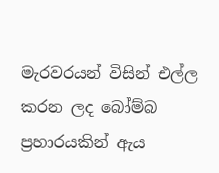මැරවරයන් විසින් එල්ල කරන ලද බෝම්බ ප්‍රහාරයකින් ඇය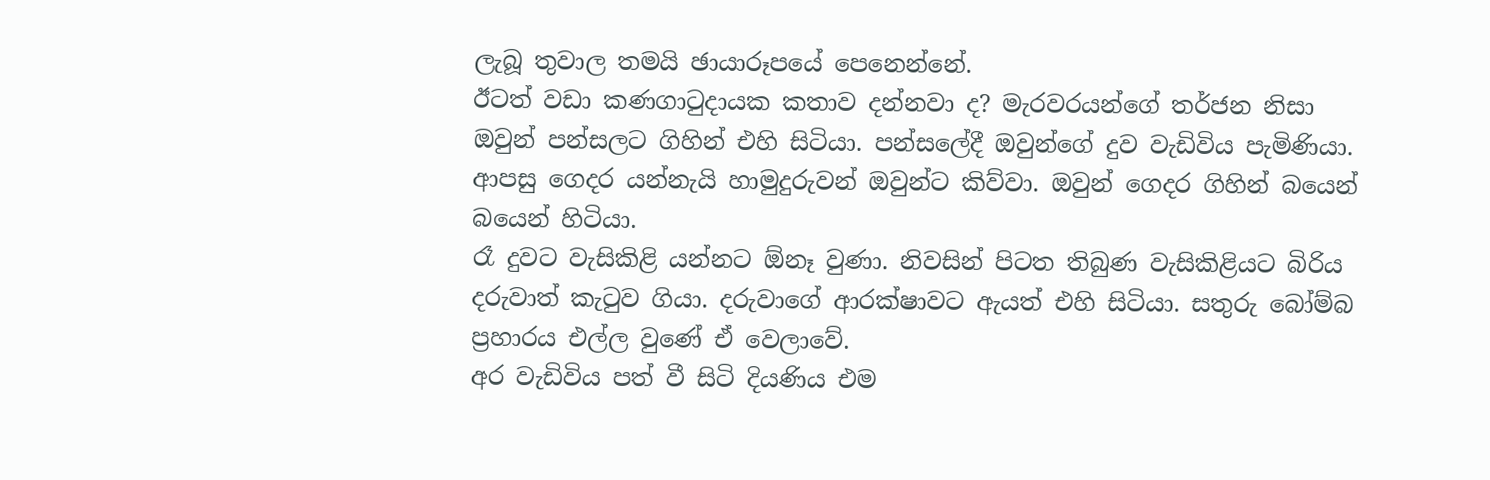ලැබූ තුවාල තමයි ඡායාරූපයේ පෙනෙන්නේ.
ඊටත් වඩා කණගාටුදායක කතාව දන්නවා ද? මැරවරයන්ගේ තර්ජන නිසා ඔවුන් පන්සලට ගිහින් එහි සිටියා. පන්සලේදී ඔවුන්ගේ දුව වැඩිවිය පැමිණියා. ආපසු ගෙදර යන්නැයි හාමුදුරුවන් ඔවුන්ට කිව්වා. ඔවුන් ගෙදර ගිහින් බයෙන් බයෙන් හිටියා.
රෑ දුවට වැසිකිළි යන්නට ඕනෑ වුණා. නිවසින් පිටත තිබුණ වැසිකිළියට බිරිය දරුවාත් කැටුව ගියා. දරුවාගේ ආරක්ෂාවට ඇයත් එහි සිටියා. සතුරු බෝම්බ ප්‍රහාරය එල්ල වුණේ ඒ වෙලාවේ.
අර වැඩිවිය පත් වී සිටි දියණිය එම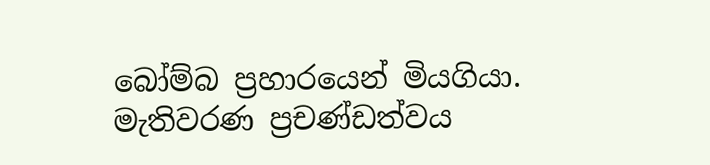බෝම්බ ප්‍රහාරයෙන් මියගියා.
මැතිවරණ ප්‍රචණ්ඩත්වය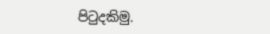පිටුදකිමු.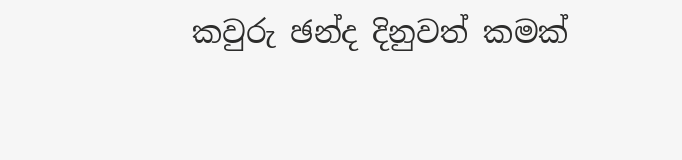කවුරු ඡන්ද දිනුවත් කමක්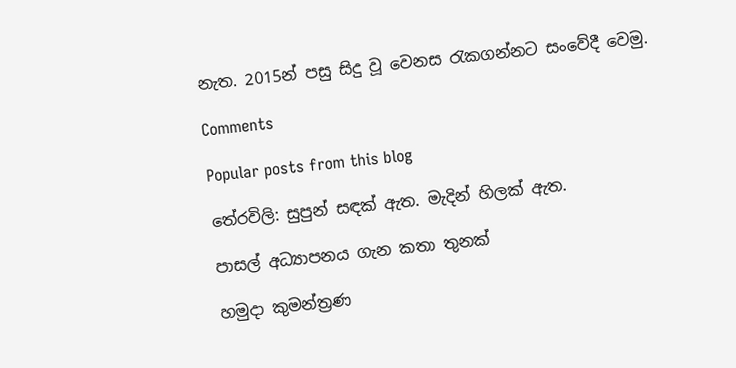නැත. 2015න් පසු සිදු වූ වෙනස රැකගන්නට සංවේදී වෙමු.

Comments

Popular posts from this blog

තේරවිලි: සුපුන් සඳක් ඇත. මැදින් හිලක් ඇත.

පාසල් අධ්‍යාපනය ගැන කතා තුනක්

හමුදා කුමන්ත්‍රණ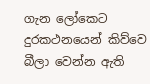ගැන ලෝකෙට දුරකථනයෙන් කිව්වෙ බීලා වෙන්න ඇති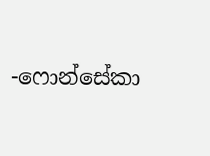-ෆොන්සේකා